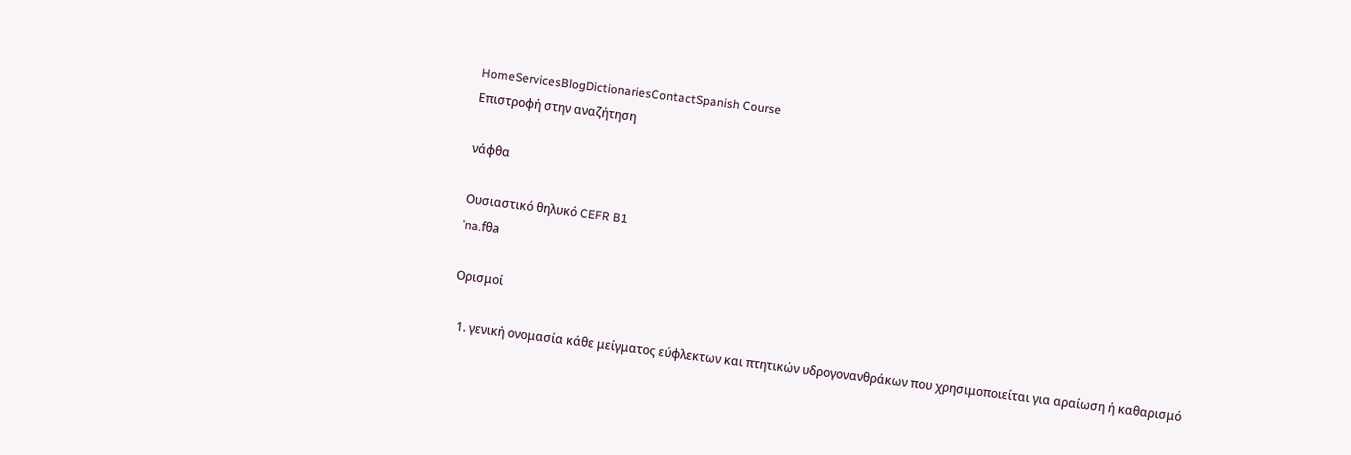HomeServicesBlogDictionariesContactSpanish Course
Επιστροφή στην αναζήτηση

νάφθα

Ουσιαστικό θηλυκό CEFR B1
ˈna.fθa

Ορισμοί

  1. γενική ονομασία κάθε μείγματος εύφλεκτων και πτητικών υδρογονανθράκων που χρησιμοποιείται για αραίωση ή καθαρισμό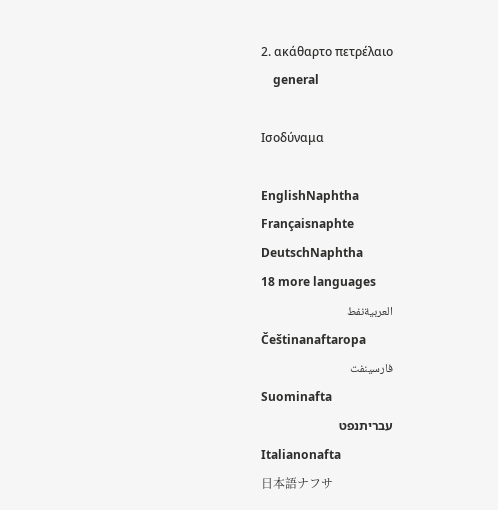2. ακάθαρτο πετρέλαιο
    general

Ισοδύναμα

EnglishNaphtha
Françaisnaphte
DeutschNaphtha
18 more languages
العربيةنفط
Češtinanaftaropa
فارسینفت
Suominafta
עבריתנפט
Italianonafta
日本語ナフサ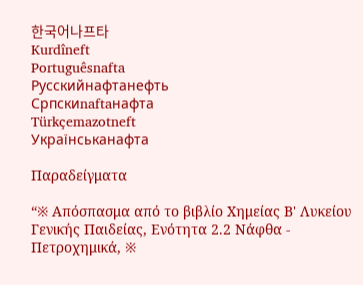한국어나프타
Kurdîneft
Portuguêsnafta
Русскийнафтанефть
Српскиnaftaнафта
Türkçemazotneft
Українськанафта

Παραδείγματα

“※ Απόσπασμα από το βιβλίο Χημείας Β' Λυκείου Γενικής Παιδείας, Ενότητα 2.2 Νάφθα - Πετροχημικά, ※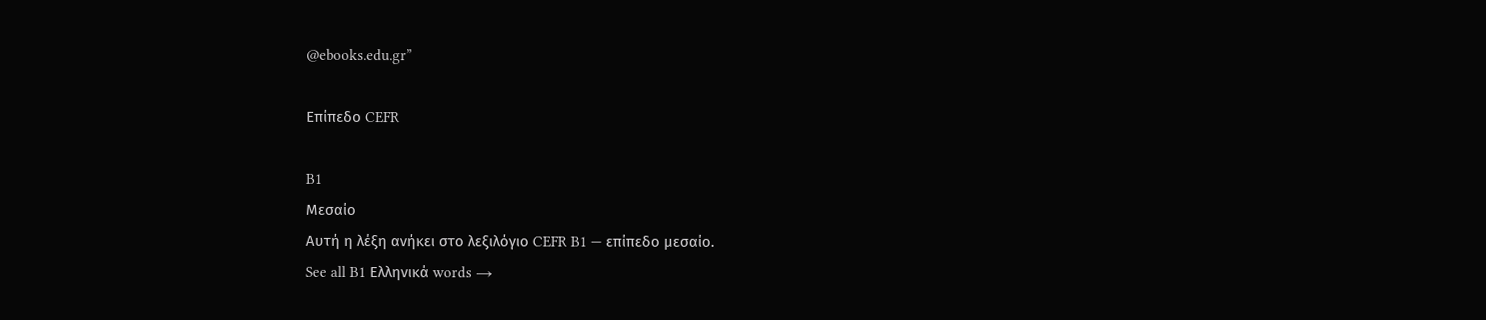@ebooks.edu.gr”

Επίπεδο CEFR

B1
Μεσαίο
Αυτή η λέξη ανήκει στο λεξιλόγιο CEFR B1 — επίπεδο μεσαίο.
See all B1 Ελληνικά words →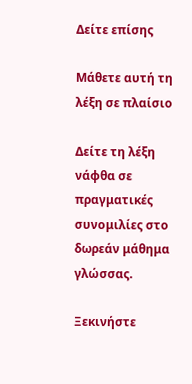Δείτε επίσης

Μάθετε αυτή τη λέξη σε πλαίσιο

Δείτε τη λέξη νάφθα σε πραγματικές συνομιλίες στο δωρεάν μάθημα γλώσσας.

Ξεκινήστε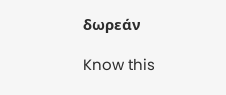δωρεάν

Know this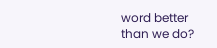word better than we do?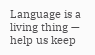Language is a living thing — help us keep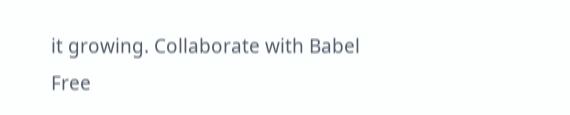it growing. Collaborate with Babel Free